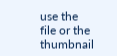use the file or the thumbnail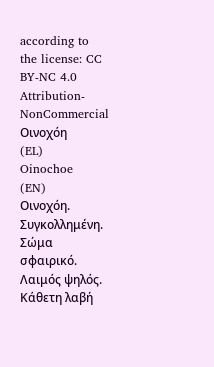according to the license: CC BY-NC 4.0
Attribution-NonCommercial
Οινοχόη
(EL)
Oinochoe
(EN)
Οινοχόη. Συγκολλημένη. Σώμα σφαιρικό. Λαιμός ψηλός. Κάθετη λαβή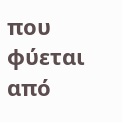που φύεται από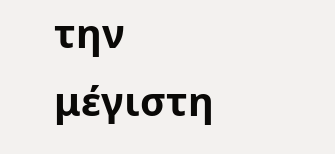την μέγιστη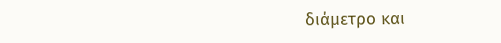διάμετρο και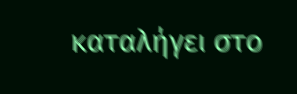καταλήγει στο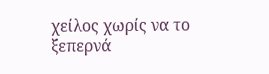χείλος χωρίς να το ξεπερνά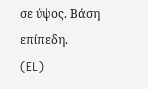σε ύψος. Βάση επίπεδη.
(EL)